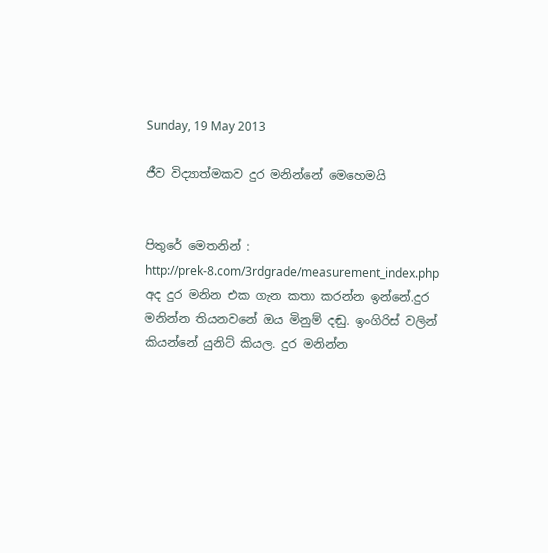Sunday, 19 May 2013

ජීව විද්‍යාත්මකව දුර මනින්නේ මෙහෙමයි


පිතුරේ මෙතනින් : http://prek-8.com/3rdgrade/measurement_index.php
අද දුර මනින එක ගැන කතා කරන්න ඉන්නේ.දුර මනින්න තියනවනේ ඔය මිනුම් දඬු. ඉංගිරිස් වලින් කියන්නේ යුනිට් කියල. දුර මනින්න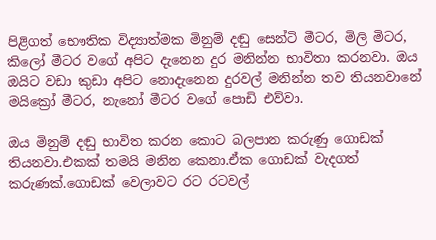පිළිගත් භෞතික විද්‍යාත්මක මිනුම් දඬු සෙන්ටි මීටර, මිලි මිටර, කිලෝ මීටර වගේ අපිට දැනෙන දුර මනින්න භාවිතා කරනවා. ඔය ඔයිට වඩා කුඩා අපිට නොදැනෙන දුරවල් මනින්න තව තියනවානේ මයික්‍රෝ මීටර, නැනෝ මීටර වගේ පොඩි එව්වා.

ඔය මිනුම් දඬු භාවිත කරන කොට බලපාන කරුණු ගොඩක් තියනවා.එකක් තමයි මනින කෙනා.ඒක ගොඩක් වැදගත් කරුණක්.ගොඩක් වෙලාවට රට රටවල්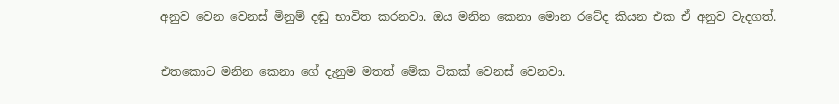අනුව වෙන වෙනස් මිනුම් දඬු භාවිත කරනවා. ඔය මනින කෙනා මොන රටේද කියන එක ඒ අනුව වැදගත්.

එතකොට මනින කෙනා ගේ දැනුම මතත් මේක ටිකක් වෙනස් වෙනවා.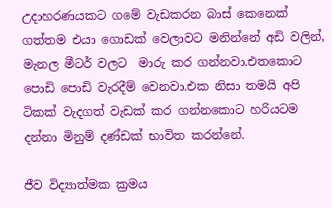උදාහරණයකට ගමේ වැඩකරන බාස් කෙනෙක් ගත්තම එයා ගොඩක් වෙලාවට මනින්නේ අඩි වලින්, මැනල මීටර් වලට  මාරු කර ගන්නවා.එතකොට පොඩි පොඩි වැරදීම් වෙනවා.එක නිසා තමයි අපි ටිකක් වැදගත් වැඩක් කර ගන්නකොට හරියටම දන්නා මිනුම් දණ්ඩක් භාවිත කරන්නේ.

ජීව විද්‍යාත්මක ක්‍රමය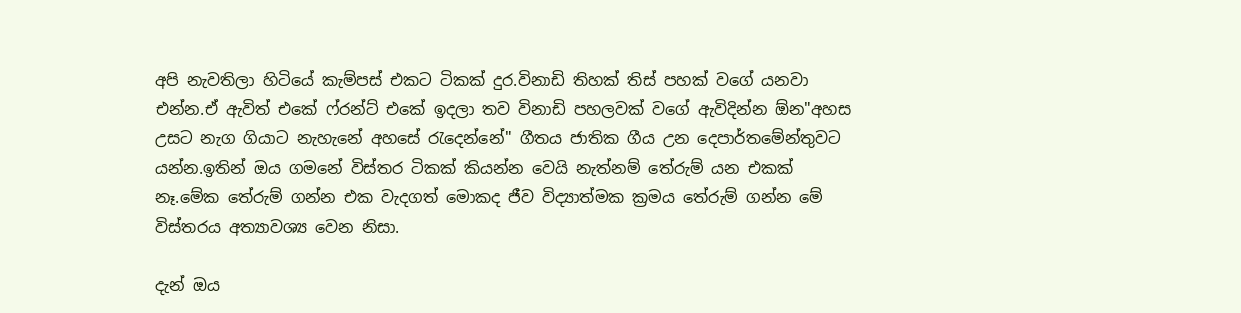අපි නැවතිලා හිටියේ කැම්පස් එකට ටිකක් දුර.විනාඩි තිහක් තිස් පහක් වගේ යනවා එන්න.ඒ ඇවිත් එකේ ෆ්රන්ට් එකේ ඉදලා තව විනාඩි පහලවක් වගේ ඇවිදින්න ඕන"අහස උසට නැග ගියාට නැහැනේ අහසේ රැදෙන්නේ" ගීතය ජාතික ගීය උන දෙපාර්තමේන්තුවට යන්න.ඉතින් ඔය ගමනේ විස්තර ටිකක් කියන්න වෙයි නැත්නම් තේරුම් යන එකක් නෑ.මේක තේරුම් ගන්න එක වැදගත් මොකද ජීව විද්‍යාත්මක ක්‍රමය තේරුම් ගන්න මේ විස්තරය අත්‍යාවශ්‍ය වෙන නිසා.

දැන් ඔය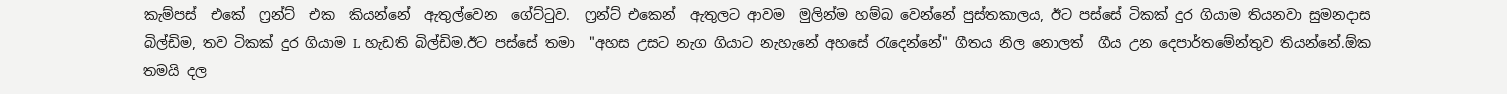කැම්පස්  එකේ  ෆ්‍රන්ට්  එක  කියන්නේ  ඇතුල්වෙන  ගේට්ටුව.  ෆ්‍රන්ට් එකෙන්  ඇතුලට ආවම  මුලින්ම හම්බ වෙන්නේ පුස්තකාලය, ඊට පස්සේ ටිකක් දුර ගියාම තියනවා සුමනදාස  බිල්ඩිම, තව ටිකක් දුර ගියාම L හැඩති බිල්ඩිම.ඊට පස්සේ තමා  "අහස උසට නැග ගියාට නැහැනේ අහසේ රැදෙන්නේ" ගීතය නිල නොලත්  ගීය උන දෙපාර්තමේන්තුව තියන්නේ.ඕක තමයි දල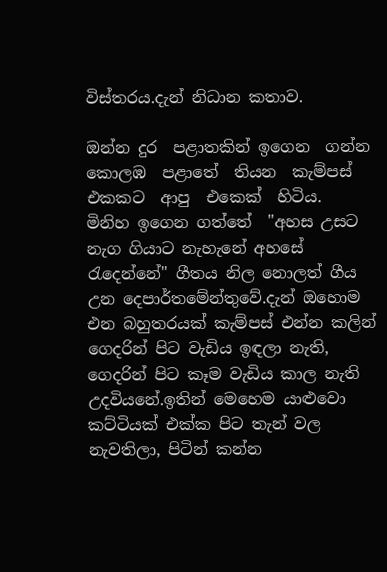විස්තරය.දැන් නිධාන කතාව.

ඔන්න දුර  පළාතකින් ඉගෙන  ගන්න  කොලඹ  පළාතේ  තියන  කැම්පස්  එකකට  ආපු  එකෙක්  හිටිය.  මිනිහ ඉගෙන ගත්තේ  "අහස උසට නැග ගියාට නැහැනේ අහසේ රැදෙන්නේ" ගීතය නිල නොලත් ගීය උන දෙපාර්තමේන්තුවේ.දැන් ඔහොම එන බහුතරයක් කැම්පස් එන්න කලින් ගෙදරින් පිට වැඩිය ඉඳලා නැති, ගෙදරින් පිට කෑම වැඩිය කාල නැති උදවියනේ.ඉතින් මෙහෙම යාළුවො  කට්ටියක් එක්ක පිට තැන් වල නැවතිලා, පිටින් කන්න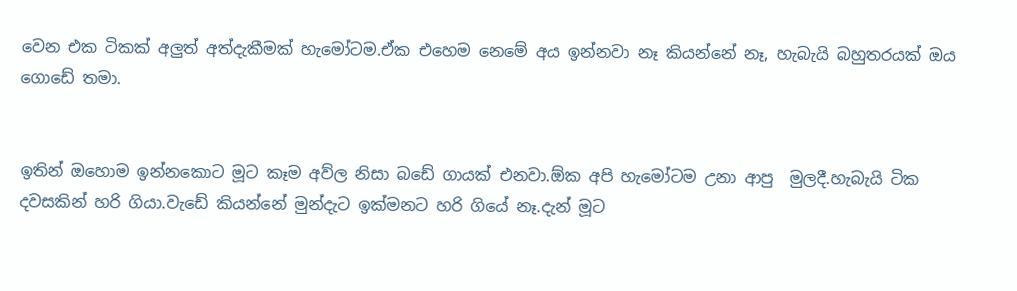වෙන එක ටිකක් අලුත් අත්දැකීමක් හැමෝටම.ඒක එහෙම නෙමේ අය ඉන්නවා නෑ කියන්නේ නෑ, හැබැයි බහුතරයක් ඔය ගොඩේ තමා.


ඉතින් ඔහොම ඉන්නකොට මූට කෑම අව්ල නිසා බඩේ ගායක් එනවා.ඕක අපි හැමෝටම උනා ආපු  මුලදී.හැබැයි ටික දවසකින් හරි ගියා.වැඩේ කියන්නේ මුන්දැට ඉක්මනට හරි ගියේ නෑ.දැන් මූට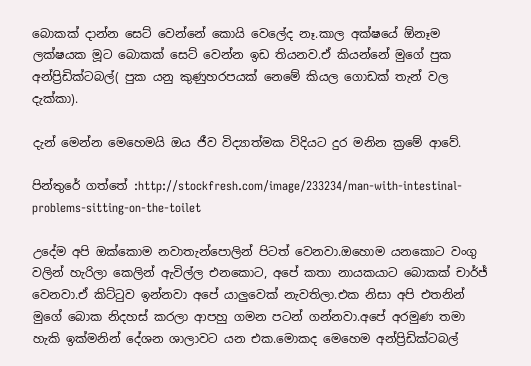බොකක් දාන්න සෙට් වෙන්නේ කොයි වෙලේද නෑ.කාල අක්ෂයේ ඕනෑම ලක්ෂයක මූට බොකක් සෙට් වෙන්න ඉඩ තියනව.ඒ කියන්නේ මුගේ පුක අන්ප්‍රිඩික්ටබල්( පුක යනු කුණුහරපයක් නෙමේ කියල ගොඩක් තැන් වල දැක්කා).

දැන් මෙන්න මෙහෙමයි ඔය ජීව විද්‍යාත්මක විදියට දුර මනින ක්‍රමේ ආවේ.

පින්තුරේ ගත්තේ :http://stockfresh.com/image/233234/man-with-intestinal-problems-sitting-on-the-toilet

උදේම අපි ඔක්කොම නවාතැන්පොලින් පිටත් වෙනවා.ඔහොම යනකොට වංගු වලින් හැරිලා කෙලින් ඇවිල්ල එනකොට, අපේ කතා නායකයාට බොකක් චාර්ජ් වෙනවා.ඒ කිට්ටුව ඉන්නවා අපේ යාලුවෙක් නැවතිලා.එක නිසා අපි එතනින් මුගේ බොක නිදහස් කරලා ආපහු ගමන පටන් ගන්නවා.අපේ අරමුණ තමා හැකි ඉක්මනින් දේශන ශාලාවට යන එක.මොකද මෙහෙම අන්ප්‍රිඩික්ටබල්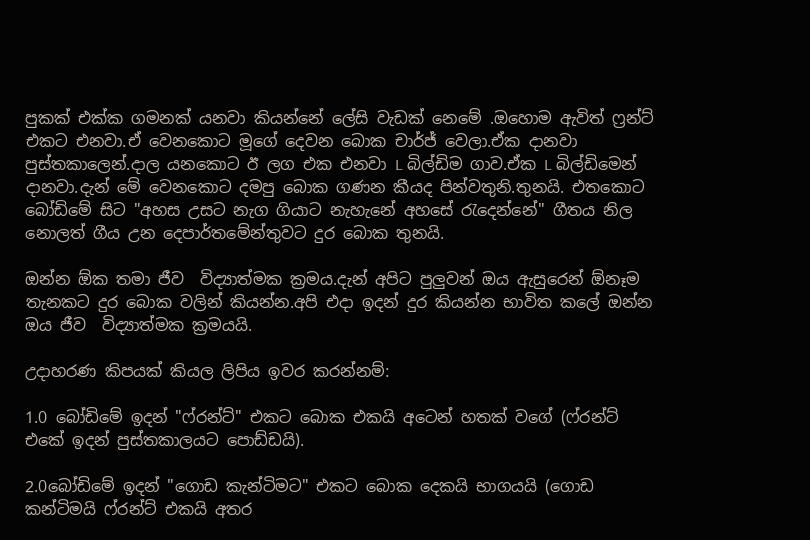පුකක් එක්ක ගමනක් යනවා කියන්නේ ලේසි වැඩක් නෙමේ .ඔහොම ඇවිත් ෆ්‍රන්ට් එකට එනවා.ඒ වෙනකොට මූගේ දෙවන බොක චාර්ජ් වෙලා.ඒක දානවා පුස්තකාලෙන්.දාල යනකොට ඊ ලග එක එනවා L බිල්ඩිම ගාව.ඒක L බිල්ඩිමෙන් දානවා.දැන් මේ වෙනකොට දමපු බොක ගණන කීයද පින්වතුනි.තුනයි. එතකොට බෝඩිමේ සිට "අහස උසට නැග ගියාට නැහැනේ අහසේ රැදෙන්නේ" ගීතය නිල නොලත් ගීය උන දෙපාර්තමේන්තුවට දුර බොක තුනයි.

ඔන්න ඕක තමා ජීව  විද්‍යාත්මක ක්‍රමය.දැන් අපිට පුලුවන් ඔය ඇසුරෙන් ඕනෑම තැනකට දුර බොක වලින් කියන්න.අපි එදා ඉදන් දුර කියන්න භාවිත කලේ ඔන්න ඔය ජීව  විද්‍යාත්මක ක්‍රමයයි.

උදාහරණ කිපයක් කියල ලිපිය ඉවර කරන්නම්:

1.0 බෝඩිමේ ඉදන් "ෆ්රන්ට්" එකට බොක එකයි අටෙන් හතක් වගේ (ෆ්රන්ට් එකේ ඉදන් පුස්තකාලයට පොඩ්ඩයි).

2.0බෝඩිමේ ඉදන් "ගොඩ කැන්ටිමට" එකට බොක දෙකයි භාගයයි (ගොඩ කන්ටිමයි ෆ්රන්ට් එකයි අතර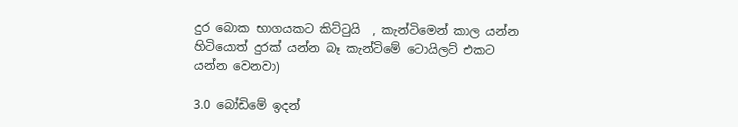දුර බොක භාගයකට කිට්ටුයි  , කැන්ටිමෙන් කාල යන්න හිටියොත් දුරක් යන්න බෑ කැන්ටිමේ ටොයිලට් එකට යන්න වෙනවා)

3.0 බෝඩිමේ ඉදන්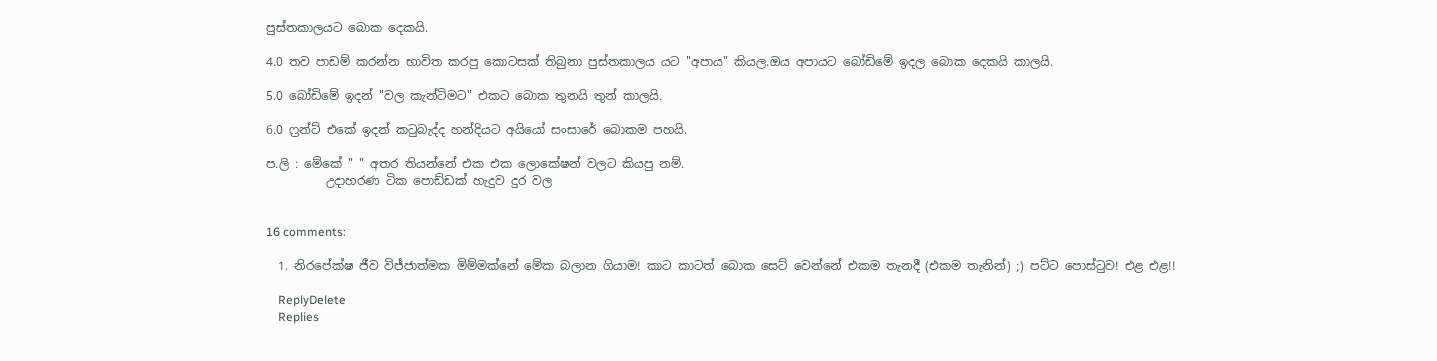පුස්තකාලයට බොක දෙකයි.

4.0 තව පාඩම් කරන්න භාවිත කරපු කොටසක් තිබුනා පුස්තකාලය යට "අපාය" කියල.ඔය අපායට බෝඩිමේ ඉදල බොක දෙකයි කාලයි.

5.0 බෝඩිමේ ඉදන් "වල කැන්ටිමට" එකට බොක තුනයි තුන් කාලයි.

6.0 ෆ්‍රන්ට් එකේ ඉදන් කටුබැද්ද හන්දියට අයියෝ සංසාරේ බොකම පහයි.

ප.ලි : මේකේ " " අතර තියන්නේ එක එක ලොකේෂන් වලට කියපු නම්.
          උදාහරණ ටික පොඩ්ඩක් හැදුව දුර වල


16 comments:

  1. නිරපේක්ෂ ජීව විජ්ජාත්මක මිම්මක්නේ මේක බලාන ගියාම! කාට කාටත් බොක සෙට් වෙන්නේ එකම තැනදී (එකම තැනින්) ;) පට්ට පොස්ටුව! එළ එළ!!

    ReplyDelete
    Replies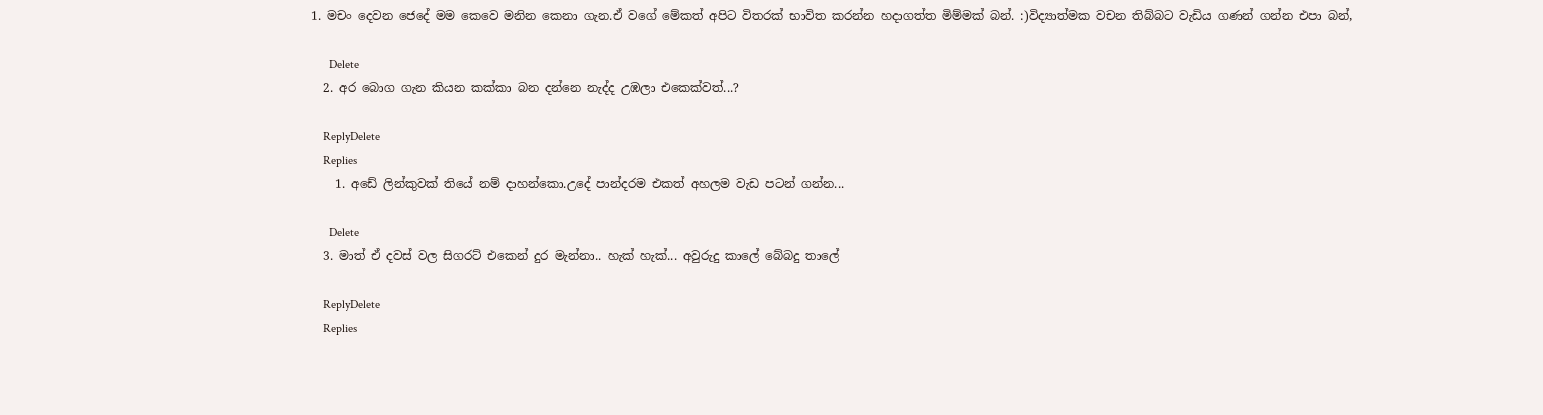1. මචං දෙවන ජෙදේ මම කෙවෙ මනින කෙනා ගැන.ඒ වගේ මේකත් අපිට විතරක් භාවිත කරන්න හදාගත්ත මිම්මක් බන්. :)විද්‍යාත්මක වචන තිබ්බට වැඩිය ගණන් ගන්න එපා බන්,

      Delete
  2. අර බොග ගැන කියන කක්කා බන දන්නෙ නැද්ද උඹලා එකෙක්වත්...?

    ReplyDelete
    Replies
    1. අඩේ ලින්කුවක් තියේ නම් දාහන්කො.උදේ පාන්දරම එකත් අහලම වැඩ පටන් ගන්න...

      Delete
  3. මාත් ඒ දවස් වල සිගරට් එකෙන් දුර මැන්නා.. හැක් හැක්... අවුරුදු කාලේ බේබදු තාලේ

    ReplyDelete
    Replies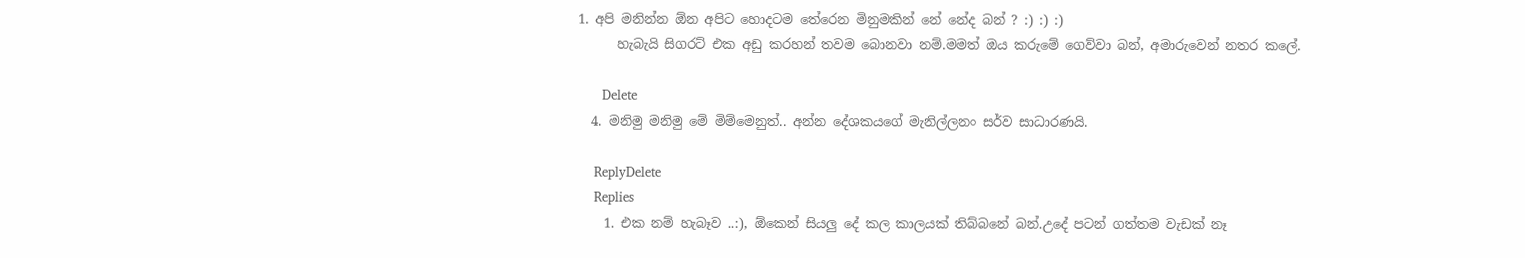1. අපි මනින්න ඕන අපිට හොදටම තේරෙන මිනුමකින් නේ නේද බන් ? :) :) :)
      හැබැයි සිගරට් එක අඩු කරහන් තවම බොනවා නම්.මමත් ඔය කරුමේ ගෙව්වා බන්, අමාරුවෙන් නතර කලේ.

      Delete
  4. මනිමු මනිමු මේ මිම්මෙනුත්.. අන්න දේශකයගේ මැනිල්ලනං සර්ව සාධාරණයි.

    ReplyDelete
    Replies
    1. එක නම් හැබෑව ..:), ඕකෙන් සියලු දේ කල කාලයක් තිබ්බනේ බන්.උදේ පටන් ගත්තම වැඩක් නෑ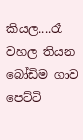කියල....රෑ වහල තියන බෝඩිම ගාව පෙට්ටි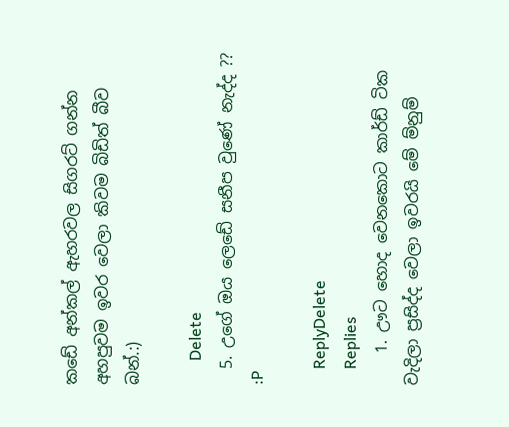කඩේ අන්කල් ඇහරවල සිගරට් ගන්න අහපුවම ඉවර වෙලා කිවම බිඩිත් බීව බන්.:)

      Delete
  5. උගේ ඔය ලෙඩේ සනීප වුණේ නැද්ද ?? :P

    ReplyDelete
    Replies
    1. ඌට හොද වෙනකොට කාර්ඩ් ටික වැදිලා ප්‍රසිද්ද වෙලා ඉවරයි මේ ම්නුම්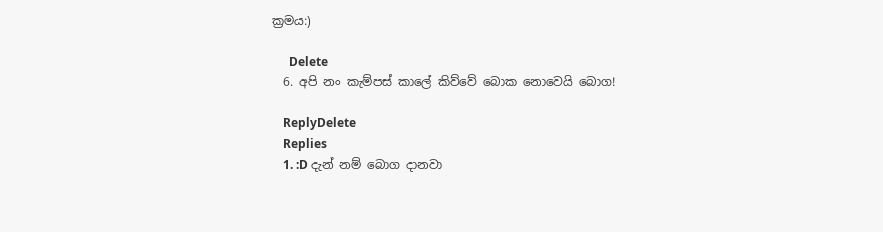ක්‍රමය:)

      Delete
  6. අපි නං කැම්පස් කාලේ කිව්වේ බොක නොවෙයි බොග!

    ReplyDelete
    Replies
    1. :D දැන් නම් බොග දානවා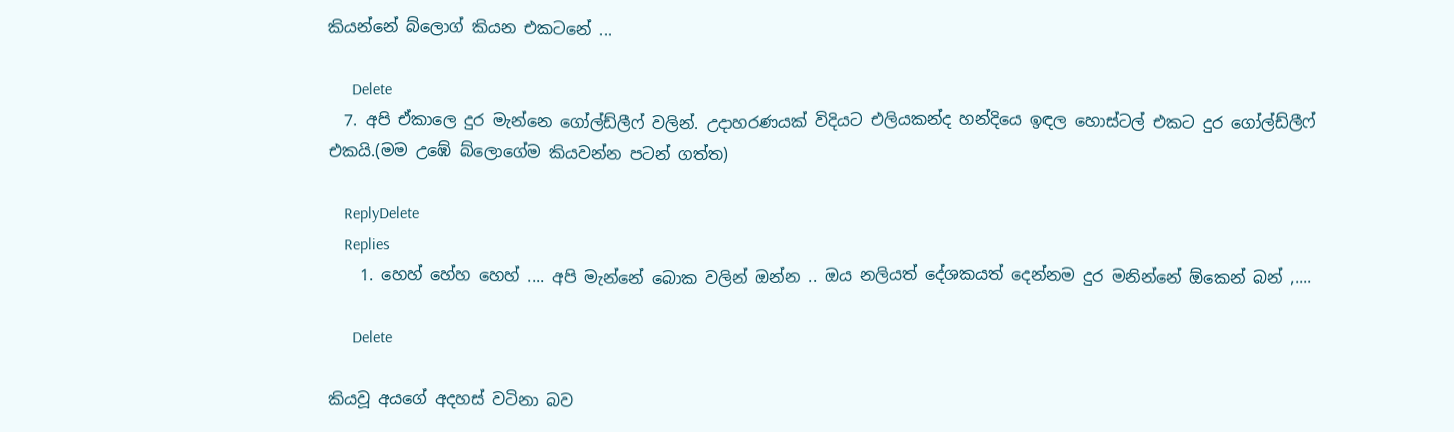කියන්නේ බ්ලොග් කියන එකටනේ ...

      Delete
  7. අපි ඒකාලෙ දුර මැන්නෙ ගෝල්ඩ්ලීෆ් වලින්. උදාහරණයක් විදියට එලියකන්ද හන්දියෙ ඉඳල හොස්ටල් එකට දුර ගෝල්ඩ්ලීෆ් එකයි.(මම උඹේ බ්ලොගේම කියවන්න පටන් ගත්ත)

    ReplyDelete
    Replies
    1. හෙහ් හේහ හෙහ් .... අපි මැන්නේ බොක වලින් ඔන්න .. ඔය නලියත් දේශකයත් දෙන්නම දුර මනින්නේ ඕකෙන් බන් ,....

      Delete

කියවූ අයගේ අදහස් වටිනා බව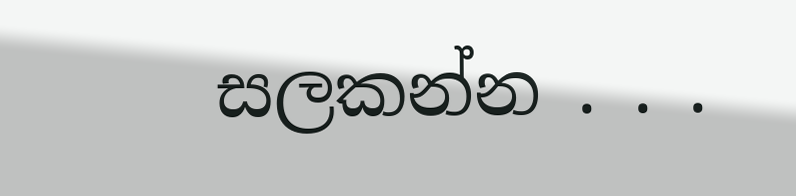සලකන්න . . .